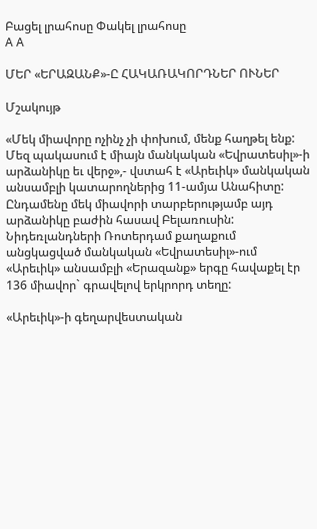Բացել լրահոսը Փակել լրահոսը
A A

ՄԵՐ «ԵՐԱԶԱՆՔ»-Ը ՀԱԿԱՌԱԿՈՐԴՆԵՐ ՈՒՆԵՐ

Մշակույթ

«Մեկ միավորը ոչինչ չի փոխում, մենք հաղթել ենք: Մեզ պակասում է միայն մանկական «Եվրատեսիլ»-ի արձանիկը եւ վերջ»,- վստահ է «Արեւիկ» մանկական անսամբլի կատարողներից 11-ամյա Անահիտը: Ընդամենը մեկ միավորի տարբերությամբ այդ արձանիկը բաժին հասավ Բելառուսին: Նիդեռլանդների Ռոտերդամ քաղաքում անցկացված մանկական «Եվրատեսիլ»-ում «Արեւիկ» անսամբլի «Երազանք» երգը հավաքել էր 136 միավոր` գրավելով երկրորդ տեղը:

«Արեւիկ»-ի գեղարվեստական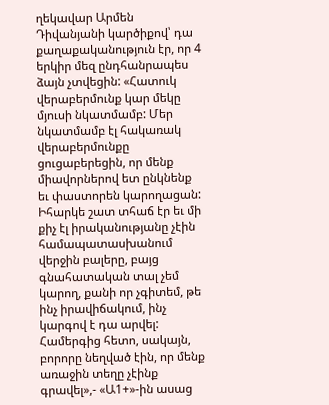ղեկավար Արմեն Դիվանյանի կարծիքով՝ դա քաղաքականություն էր, որ 4 երկիր մեզ ընդհանրապես ձայն չտվեցին: «Հատուկ վերաբերմունք կար մեկը մյուսի նկատմամբ: Մեր նկատմամբ էլ հակառակ վերաբերմունքը ցուցաբերեցին, որ մենք միավորներով ետ ընկնենք եւ փաստորեն կարողացան: Իհարկե շատ տհաճ էր եւ մի քիչ էլ իրականությանը չէին համապատասխանում վերջին բալերը, բայց գնահատական տալ չեմ կարող, քանի որ չգիտեմ, թե ինչ իրավիճակում, ինչ կարգով է դա արվել: Համերգից հետո, սակայն, բորորը նեղված էին, որ մենք առաջին տեղը չէինք գրավել»,- «Ա1+»-ին ասաց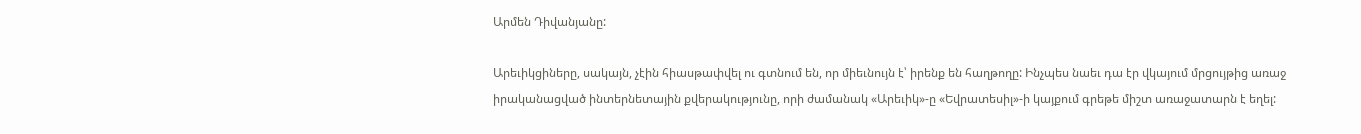Արմեն Դիվանյանը:

Արեւիկցիները, սակայն, չէին հիասթափվել ու գտնում են, որ միեւնույն է՝ իրենք են հաղթողը: Ինչպես նաեւ դա էր վկայում մրցույթից առաջ իրականացված ինտերնետային քվերակությունը, որի ժամանակ «Արեւիկ»-ը «Եվրատեսիլ»-ի կայքում գրեթե միշտ առաջատարն է եղել: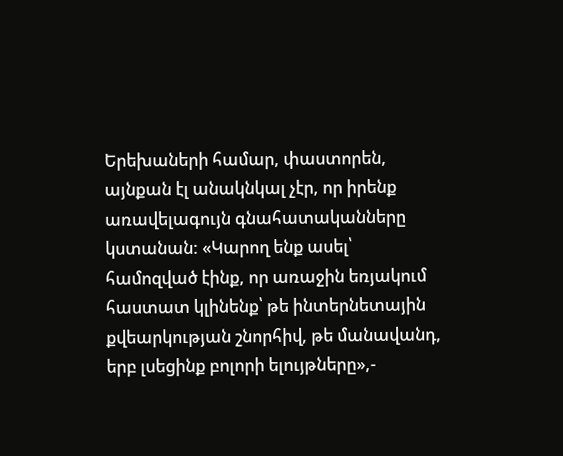Երեխաների համար, փաստորեն, այնքան էլ անակնկալ չէր, որ իրենք առավելագույն գնահատականները կստանան: «Կարող ենք ասել՝ համոզված էինք, որ առաջին եռյակում հաստատ կլինենք՝ թե ինտերնետային քվեարկության շնորհիվ, թե մանավանդ, երբ լսեցինք բոլորի ելույթները»,-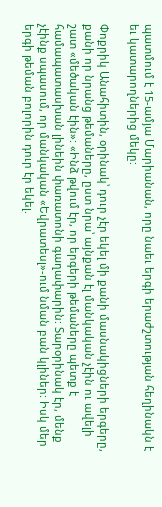պատմում է 15-ամյա Մարիանան, որը նաեւ երգի երաժշտության հեղինակն է եւ կատարողներից մեկը:

Փոքրիկ Անահիտին, օրինակ՝ դուր չէր եկել մի քանի մասնակիցների երգերը, քանի որ նրանց թեմաները, ըստ նրա՝ այնքան էլ մանկական չէին ու ավելի շատ «մեծական էին»: «Ինձ թվում էր, որ երգերի թեմաները պետք է համապատասխան լինեին փառատոնի գաղափարին: Տարօրինակ էր, մենք չէինք սպասում, որ մանկական «Եվրատեսլ»-ում նման բան կլիներ: Իսկ մեր երգի թեման բոլորին դուր էր եկել.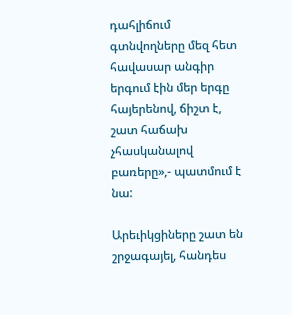դահլիճում գտնվողները մեզ հետ հավասար անգիր երգում էին մեր երգը հայերենով, ճիշտ է, շատ հաճախ չհասկանալով բառերը»,- պատմում է նա:

Արեւիկցիները շատ են շրջագայել, հանդես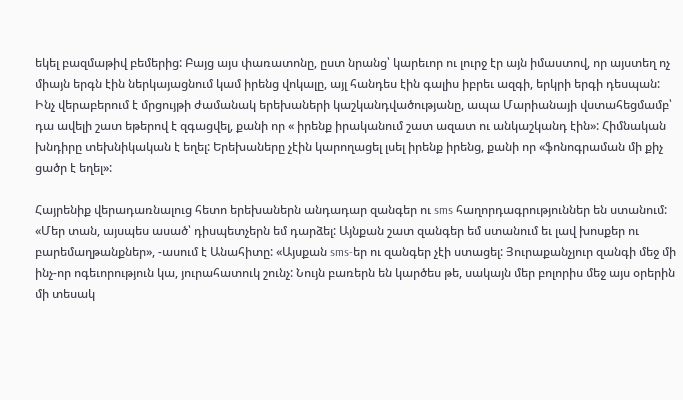եկել բազմաթիվ բեմերից: Բայց այս փառատոնը, ըստ նրանց՝ կարեւոր ու լուրջ էր այն իմաստով, որ այստեղ ոչ միայն երգն էին ներկայացնում կամ իրենց վոկալը, այլ հանդես էին գալիս իբրեւ ազգի, երկրի երգի դեսպան: Ինչ վերաբերում է մրցույթի ժամանակ երեխաների կաշկանդվածությանը, ապա Մարիանայի վստահեցմամբ՝ դա ավելի շատ եթերով է զգացվել, քանի որ « իրենք իրականում շատ ազատ ու անկաշկանդ էին»: Հիմնական խնդիրը տեխնիկական է եղել: Երեխաները չէին կարողացել լսել իրենք իրենց, քանի որ «ֆոնոգրաման մի քիչ ցածր է եղել»:

Հայրենիք վերադառնալուց հետո երեխաներն անդադար զանգեր ու sms հաղորդագրություններ են ստանում: «Մեր տան, այսպես ասած՝ դիսպետչերն եմ դարձել: Այնքան շատ զանգեր եմ ստանում եւ լավ խոսքեր ու բարեմաղթանքներ», -ասում է Անահիտը: «Այսքան sms-եր ու զանգեր չէի ստացել: Յուրաքանչյուր զանգի մեջ մի ինչ-որ ոգեւորություն կա, յուրահատուկ շունչ: Նույն բառերն են կարծես թե, սակայն մեր բոլորիս մեջ այս օրերին մի տեսակ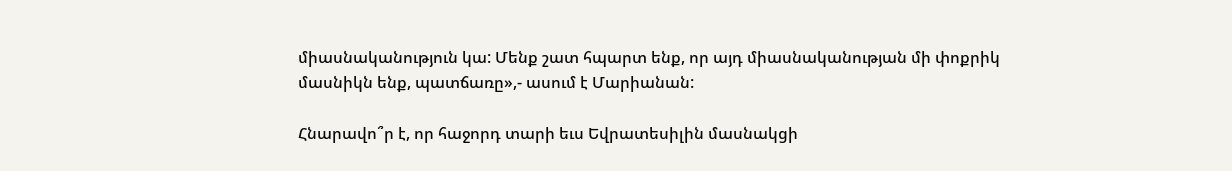միասնականություն կա: Մենք շատ հպարտ ենք, որ այդ միասնականության մի փոքրիկ մասնիկն ենք, պատճառը»,- ասում է Մարիանան:

Հնարավո՞ր է, որ հաջորդ տարի եւս Եվրատեսիլին մասնակցի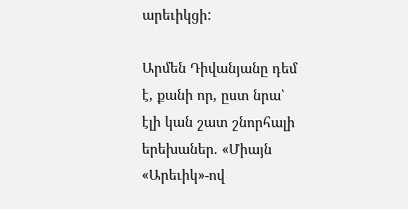արեւիկցի:

Արմեն Դիվանյանը դեմ է, քանի որ, ըստ նրա՝ էլի կան շատ շնորհալի երեխաներ. «Միայն «Արեւիկ»-ով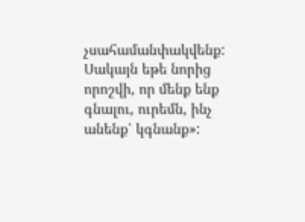չսահամանփակվենք: Սակայն եթե նորից որոշվի, որ մենք ենք գնալու, ուրեմն, ինչ անենք՝ կգնանք»: